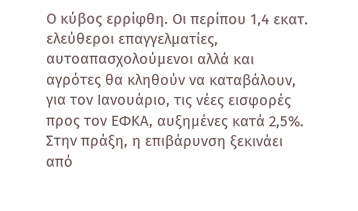Ο κύβος ερρίφθη. Οι περίπου 1,4 εκατ. ελεύθεροι επαγγελματίες, αυτοαπασχολούμενοι αλλά και αγρότες θα κληθούν να καταβάλουν, για τον Ιανουάριο, τις νέες εισφορές προς τον ΕΦΚΑ, αυξημένες κατά 2,5%.
Στην πράξη, η επιβάρυνση ξεκινάει από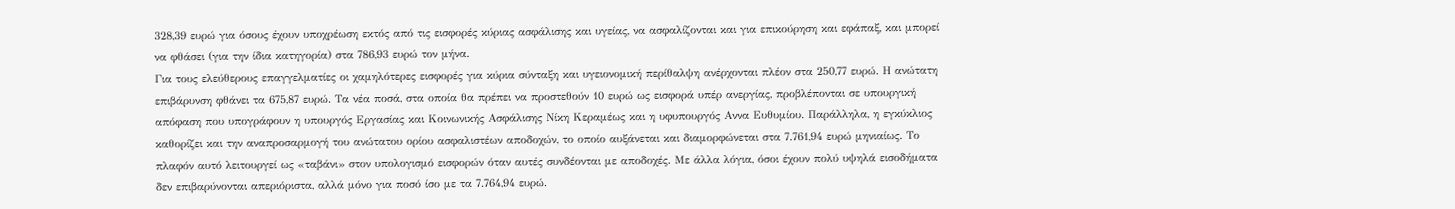328,39 ευρώ για όσους έχουν υποχρέωση εκτός από τις εισφορές κύριας ασφάλισης και υγείας, να ασφαλίζονται και για επικούρηση και εφάπαξ, και μπορεί να φθάσει (για την ίδια κατηγορία) στα 786,93 ευρώ τον μήνα.
Για τους ελεύθερους επαγγελματίες οι χαμηλότερες εισφορές για κύρια σύνταξη και υγειονομική περίθαλψη ανέρχονται πλέον στα 250,77 ευρώ. Η ανώτατη επιβάρυνση φθάνει τα 675,87 ευρώ. Τα νέα ποσά, στα οποία θα πρέπει να προστεθούν 10 ευρώ ως εισφορά υπέρ ανεργίας, προβλέπονται σε υπουργική απόφαση που υπογράφουν η υπουργός Εργασίας και Κοινωνικής Ασφάλισης Νίκη Κεραμέως και η υφυπουργός Αννα Ευθυμίου. Παράλληλα, η εγκύκλιος καθορίζει και την αναπροσαρμογή του ανώτατου ορίου ασφαλιστέων αποδοχών, το οποίο αυξάνεται και διαμορφώνεται στα 7.761,94 ευρώ μηνιαίως. Το πλαφόν αυτό λειτουργεί ως «ταβάνι» στον υπολογισμό εισφορών όταν αυτές συνδέονται με αποδοχές. Με άλλα λόγια, όσοι έχουν πολύ υψηλά εισοδήματα δεν επιβαρύνονται απεριόριστα, αλλά μόνο για ποσό ίσο με τα 7.764,94 ευρώ.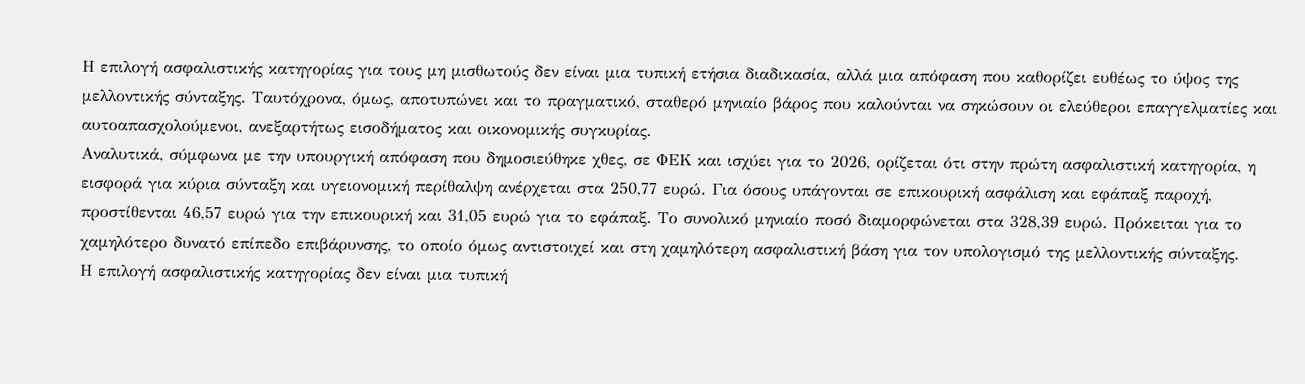Η επιλογή ασφαλιστικής κατηγορίας για τους μη μισθωτούς δεν είναι μια τυπική ετήσια διαδικασία, αλλά μια απόφαση που καθορίζει ευθέως το ύψος της μελλοντικής σύνταξης. Ταυτόχρονα, όμως, αποτυπώνει και το πραγματικό, σταθερό μηνιαίο βάρος που καλούνται να σηκώσουν οι ελεύθεροι επαγγελματίες και αυτοαπασχολούμενοι, ανεξαρτήτως εισοδήματος και οικονομικής συγκυρίας.
Αναλυτικά, σύμφωνα με την υπουργική απόφαση που δημοσιεύθηκε χθες, σε ΦΕΚ και ισχύει για το 2026, ορίζεται ότι στην πρώτη ασφαλιστική κατηγορία, η εισφορά για κύρια σύνταξη και υγειονομική περίθαλψη ανέρχεται στα 250,77 ευρώ. Για όσους υπάγονται σε επικουρική ασφάλιση και εφάπαξ παροχή, προστίθενται 46,57 ευρώ για την επικουρική και 31,05 ευρώ για το εφάπαξ. Το συνολικό μηνιαίο ποσό διαμορφώνεται στα 328,39 ευρώ. Πρόκειται για το χαμηλότερο δυνατό επίπεδο επιβάρυνσης, το οποίο όμως αντιστοιχεί και στη χαμηλότερη ασφαλιστική βάση για τον υπολογισμό της μελλοντικής σύνταξης.
Η επιλογή ασφαλιστικής κατηγορίας δεν είναι μια τυπική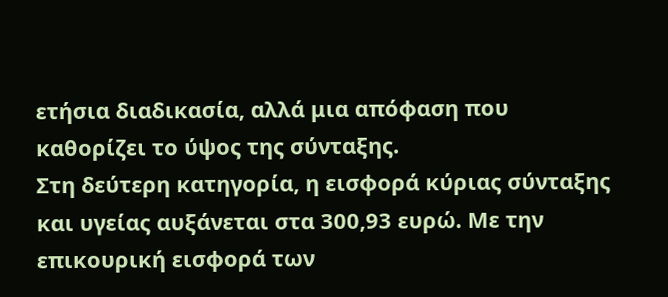ετήσια διαδικασία, αλλά μια απόφαση που καθορίζει το ύψος της σύνταξης.
Στη δεύτερη κατηγορία, η εισφορά κύριας σύνταξης και υγείας αυξάνεται στα 300,93 ευρώ. Με την επικουρική εισφορά των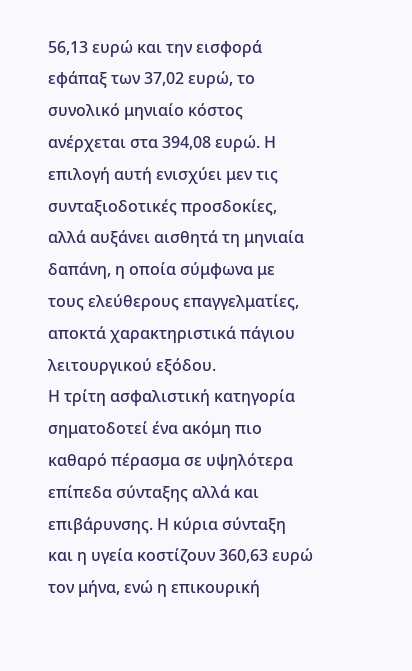56,13 ευρώ και την εισφορά εφάπαξ των 37,02 ευρώ, το συνολικό μηνιαίο κόστος ανέρχεται στα 394,08 ευρώ. Η επιλογή αυτή ενισχύει μεν τις συνταξιοδοτικές προσδοκίες, αλλά αυξάνει αισθητά τη μηνιαία δαπάνη, η οποία σύμφωνα με τους ελεύθερους επαγγελματίες, αποκτά χαρακτηριστικά πάγιου λειτουργικού εξόδου.
Η τρίτη ασφαλιστική κατηγορία σηματοδοτεί ένα ακόμη πιο καθαρό πέρασμα σε υψηλότερα επίπεδα σύνταξης αλλά και επιβάρυνσης. Η κύρια σύνταξη και η υγεία κοστίζουν 360,63 ευρώ τον μήνα, ενώ η επικουρική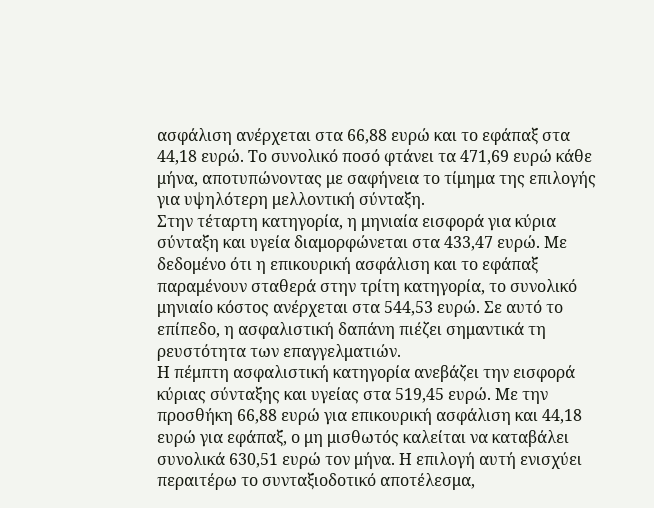ασφάλιση ανέρχεται στα 66,88 ευρώ και το εφάπαξ στα 44,18 ευρώ. Το συνολικό ποσό φτάνει τα 471,69 ευρώ κάθε μήνα, αποτυπώνοντας με σαφήνεια το τίμημα της επιλογής για υψηλότερη μελλοντική σύνταξη.
Στην τέταρτη κατηγορία, η μηνιαία εισφορά για κύρια σύνταξη και υγεία διαμορφώνεται στα 433,47 ευρώ. Με δεδομένο ότι η επικουρική ασφάλιση και το εφάπαξ παραμένουν σταθερά στην τρίτη κατηγορία, το συνολικό μηνιαίο κόστος ανέρχεται στα 544,53 ευρώ. Σε αυτό το επίπεδο, η ασφαλιστική δαπάνη πιέζει σημαντικά τη ρευστότητα των επαγγελματιών.
Η πέμπτη ασφαλιστική κατηγορία ανεβάζει την εισφορά κύριας σύνταξης και υγείας στα 519,45 ευρώ. Με την προσθήκη 66,88 ευρώ για επικουρική ασφάλιση και 44,18 ευρώ για εφάπαξ, ο μη μισθωτός καλείται να καταβάλει συνολικά 630,51 ευρώ τον μήνα. Η επιλογή αυτή ενισχύει περαιτέρω το συνταξιοδοτικό αποτέλεσμα,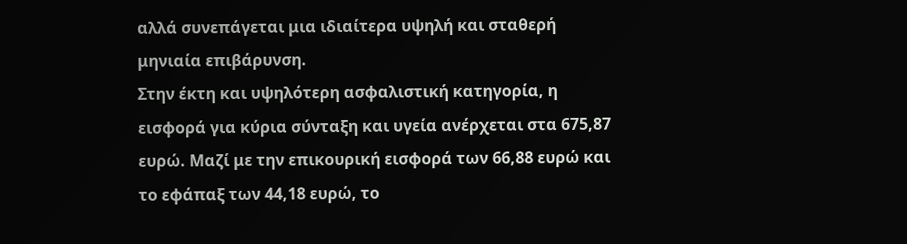αλλά συνεπάγεται μια ιδιαίτερα υψηλή και σταθερή μηνιαία επιβάρυνση.
Στην έκτη και υψηλότερη ασφαλιστική κατηγορία, η εισφορά για κύρια σύνταξη και υγεία ανέρχεται στα 675,87 ευρώ. Μαζί με την επικουρική εισφορά των 66,88 ευρώ και το εφάπαξ των 44,18 ευρώ, το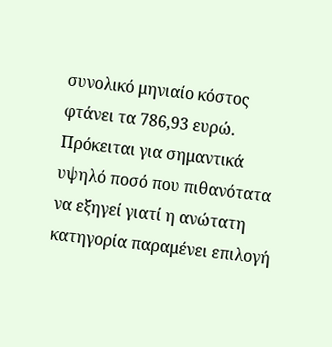συνολικό μηνιαίο κόστος φτάνει τα 786,93 ευρώ. Πρόκειται για σημαντικά υψηλό ποσό που πιθανότατα να εξηγεί γιατί η ανώτατη κατηγορία παραμένει επιλογή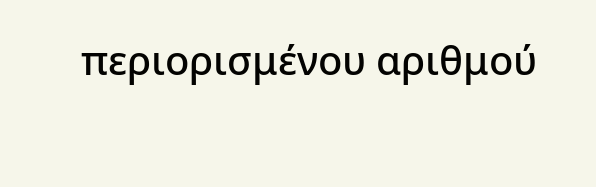περιορισμένου αριθμού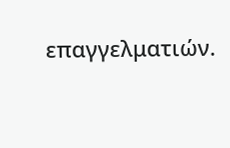επαγγελματιών.